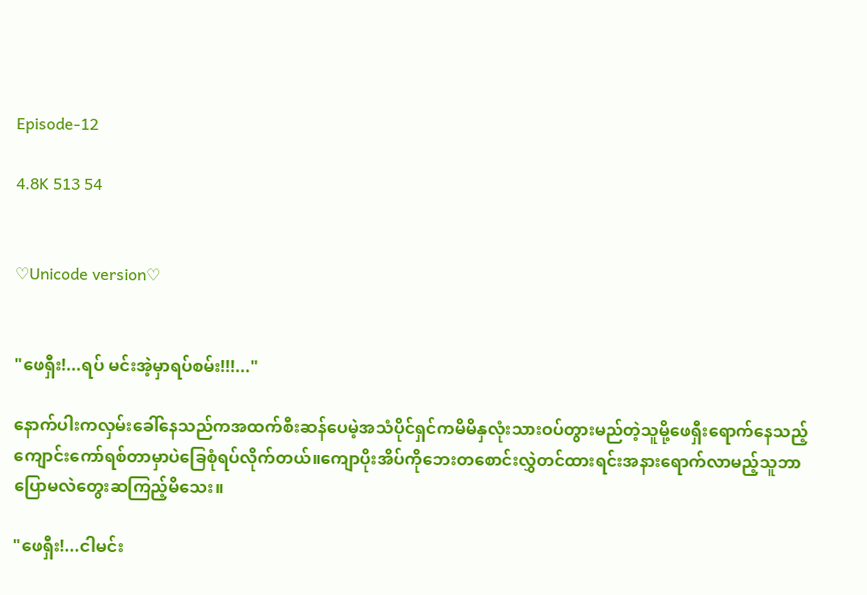Episode-12

4.8K 513 54


♡Unicode version♡


"ဖေရှီး!...ရပ် မင်းအဲ့မှာရပ်စမ်း!!!..."

နောက်ပါးကလှမ်းခေါ်နေသည်ကအထက်စီးဆန်ပေမဲ့အသံပိုင်ရှင်ကမိမိနှလုံးသားဝပ်တွားမည်တဲ့သူမို့ဖေရှီးရောက်နေသည့်ကျောင်းကော်ရစ်တာမှာပဲခြေစုံရပ်လိုက်တယ်။ကျောပိုးအိပ်ကိုဘေးတစောင်းလွှဲတင်ထားရင်းအနားရောက်လာမည့်သူဘာပြောမလဲတွေးဆကြည့်မိသေး။

"ဖေရှီး!...ငါမင်း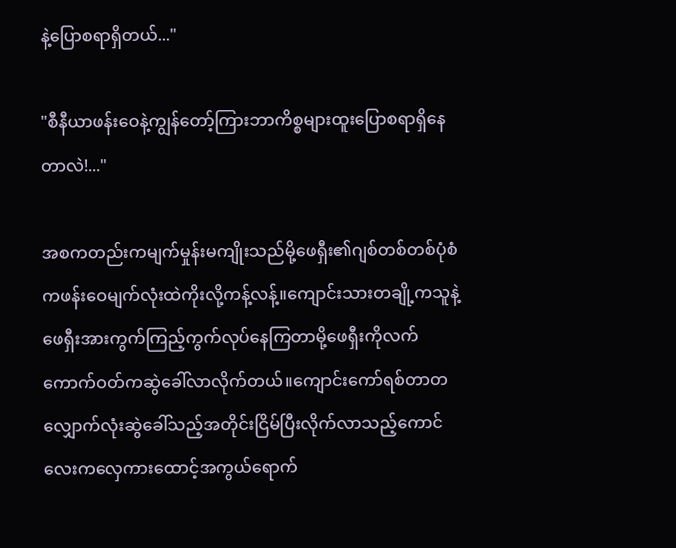နဲ့ပြောစရာရှိတယ်..."

"စီနီယာဖန်းဝေနဲ့ကျွန်တော့်ကြားဘာကိစ္စများထူးပြောစရာရှိနေတာလဲ!..."

အစကတည်းကမျက်မှုန်းမကျိုးသည်မို့ဖေရှီး၏ဂျစ်တစ်တစ်ပုံစံကဖန်းဝေမျက်လုံးထဲကိုးလို့ကန့်လန့်။ကျောင်းသားတချို့ကသူနဲ့ဖေရှီးအားကွက်ကြည့်ကွက်လုပ်နေကြတာမို့ဖေရှီးကိုလက်ကောက်ဝတ်ကဆွဲခေါ်လာလိုက်တယ်။ကျောင်းကော်ရစ်တာတလျှောက်လုံးဆွဲခေါ်သည့်အတိုင်းငြိမ်ပြီးလိုက်လာသည့်ကောင်လေးကလှေကားထောင့်အကွယ်ရောက်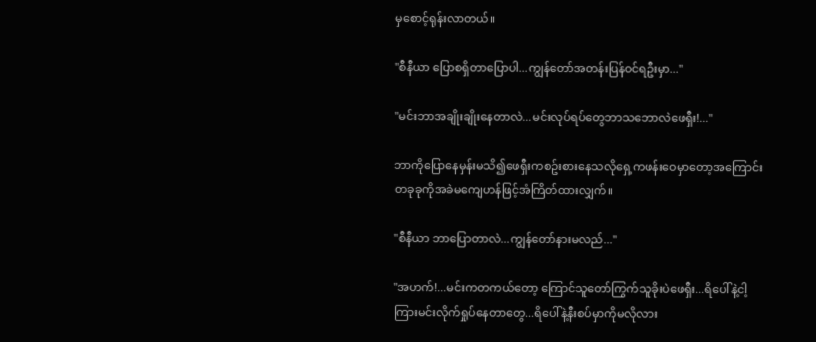မှစောင့်ရုန်းလာတယ်။

"စီနီယာ ပြောစရှိတာပြောပါ...ကျွန်တော်အတန်းပြန်ဝင်ရဦးမှာ..."

"မင်းဘာအချိုးချိုးနေတာလဲ...မင်းလုပ်ရပ်တွေဘာသဘောလဲဖေရှီး!..."

ဘာကိုပြောနေမှန်းမသိ၍ဖေရှီးကစဥ်းစားနေသလိုရှေ့ကဖန်းဝေမှာတော့အကြောင်းတခုခုကိုအခဲမကျေဟန်ဖြင့်အံကြိတ်ထားလျှက်။

"စီနီယာ ဘာပြောတာလဲ...ကျွန်တော်နားမလည်..."

"အဟက်!...မင်းကတကယ်တော့ ကြောင်သူတော်ကြွက်သူခိုးပဲဖေရှီး...ရိပေါ်နဲ့ငါ့ကြားမင်းလိုက်ရှုပ်နေတာတွေ...ရိပေါ်နဲ့နီးစပ်မှာကိုမလိုလား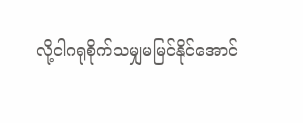လို့ငါဂရုစိုက်သမျှမမြင်နိုင်အောင်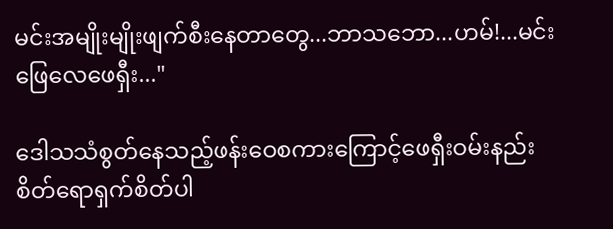မင်းအမျိုးမျိုးဖျက်စီးနေတာတွေ...ဘာသဘော...ဟမ်!...မင်းဖြေလေဖေရှီး..."

ဒေါသသံစွတ်နေသည့်ဖန်းဝေစကားကြောင့်ဖေရှီးဝမ်းနည်းစိတ်ရောရှက်စိတ်ပါ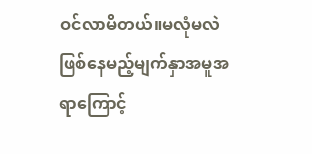ဝင်လာမိတယ်။မလုံမလဲဖြစ်နေမည့်မျက်နှာအမူအရာကြောင့်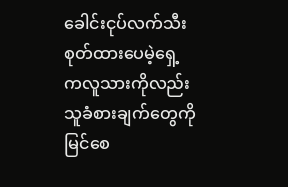ခေါင်းငုပ်လက်သီးစုတ်ထားပေမဲ့ရှေ့ကလူသားကိုလည်းသူခံစားချက်တွေကိုမြင်စေ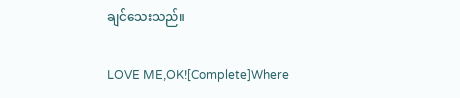ချင်သေးသည်။

LOVE ME,OK![Complete]Where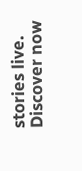stories live. Discover now